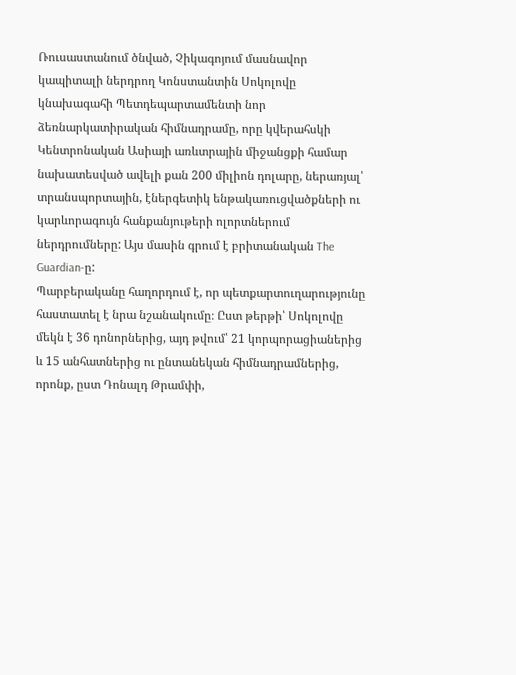Ռուսաստանում ծնված, Չիկագոյում մասնավոր կապիտալի ներդրող Կոնստանտին Սոկոլովը կնախագահի Պետդեպարտամենտի նոր ձեռնարկատիրական հիմնադրամը, որը կվերահսկի Կենտրոնական Ասիայի առևտրային միջանցքի համար նախատեսված ավելի քան 200 միլիոն դոլարը, ներառյալ՝ տրանսպորտային, էներգետիկ ենթակառուցվածքների ու կարևորագույն հանքանյութերի ոլորտներում ներդրումները: Այս մասին գրում է բրիտանական The Guardian-ը:
Պարբերականը հաղորդում է, որ պետքարտուղարությունը հաստատել է նրա նշանակումը։ Ըստ թերթի՝ Սոկոլովը մեկն է 36 դոնորներից, այդ թվում՝ 21 կորպորացիաներից և 15 անհատներից ու ընտանեկան հիմնադրամներից, որոնք, ըստ Դոնալդ Թրամփի,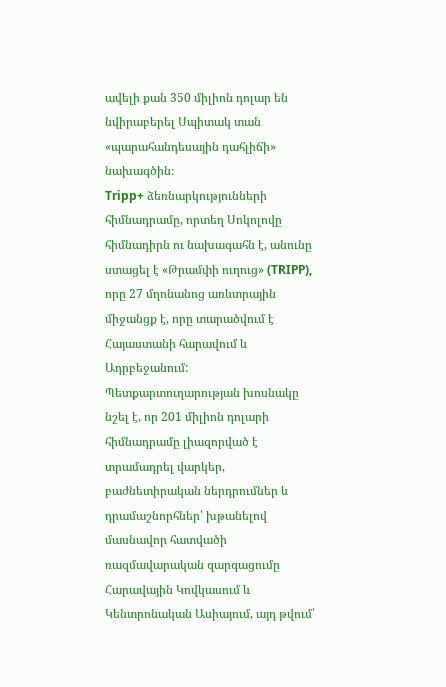ավելի քան 350 միլիոն դոլար են նվիրաբերել Սպիտակ տան «պարահանդեսային դահլիճի» նախագծին։
Tripp+ ձեռնարկությունների հիմնադրամը, որտեղ Սոկոլովը հիմնադիրն ու նախագահն է, անունը ստացել է «Թրամփի ուղուց» (TRIPP), որը 27 մղոնանոց առևտրային միջանցք է, որը տարածվում է Հայաստանի հարավում և Ադրբեջանում: Պետքարտուղարության խոսնակը նշել է, որ 201 միլիոն դոլարի հիմնադրամը լիազորված է տրամադրել վարկեր, բաժնետիրական ներդրումներ և դրամաշնորհներ՝ խթանելով մասնավոր հատվածի ռազմավարական զարգացումը Հարավային Կովկասում և Կենտրոնական Ասիայում, այդ թվում՝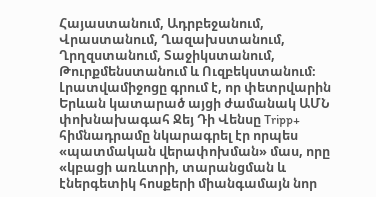Հայաստանում, Ադրբեջանում, Վրաստանում, Ղազախստանում, Ղրղզստանում, Տաջիկստանում, Թուրքմենստանում և Ուզբեկստանում։ Լրատվամիջոցը գրում է, որ փետրվարին Երևան կատարած այցի ժամանակ ԱՄՆ փոխնախագահ Ջեյ Դի Վենսը Tripp+ հիմնադրամը նկարագրել էր որպես «պատմական վերափոխման» մաս, որը «կբացի առևտրի, տարանցման և էներգետիկ հոսքերի միանգամայն նոր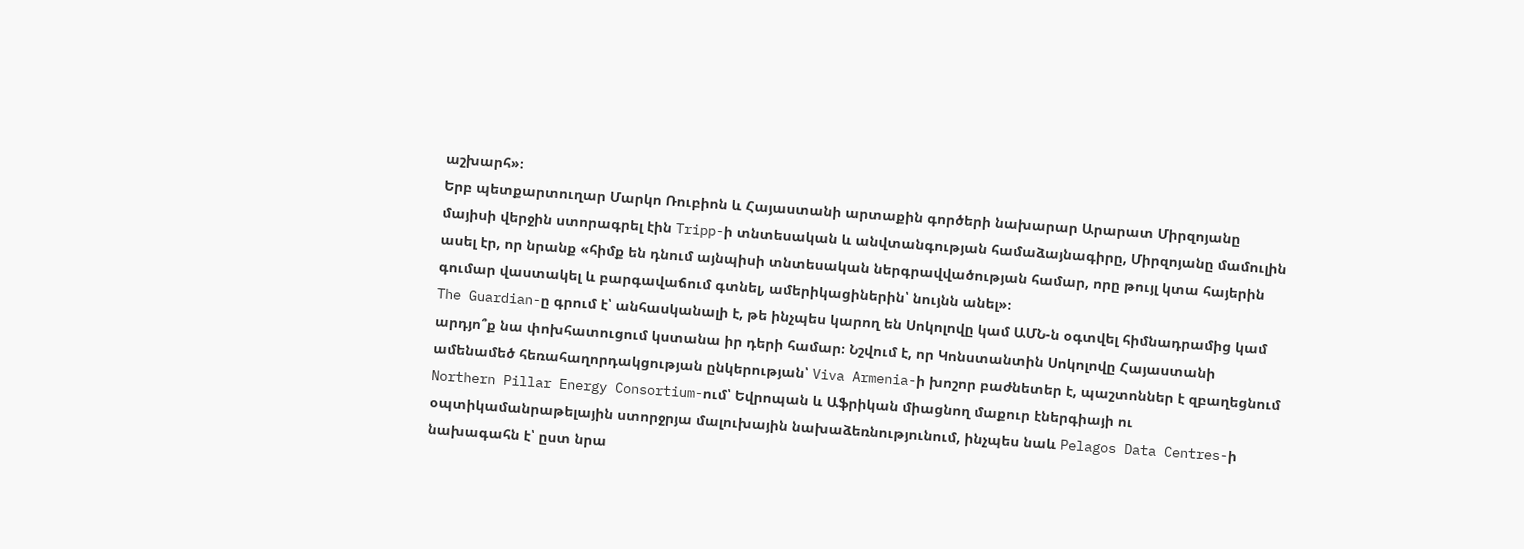աշխարհ»։
Երբ պետքարտուղար Մարկո Ռուբիոն և Հայաստանի արտաքին գործերի նախարար Արարատ Միրզոյանը մայիսի վերջին ստորագրել էին Tripp-ի տնտեսական և անվտանգության համաձայնագիրը, Միրզոյանը մամուլին ասել էր, որ նրանք «հիմք են դնում այնպիսի տնտեսական ներգրավվածության համար, որը թույլ կտա հայերին գումար վաստակել և բարգավաճում գտնել, ամերիկացիներին՝ նույնն անել»։
The Guardian-ը գրում է՝ անհասկանալի է, թե ինչպես կարող են Սոկոլովը կամ ԱՄՆ-ն օգտվել հիմնադրամից կամ արդյո՞ք նա փոխհատուցում կստանա իր դերի համար։ Նշվում է, որ Կոնստանտին Սոկոլովը Հայաստանի ամենամեծ հեռահաղորդակցության ընկերության՝ Viva Armenia-ի խոշոր բաժնետեր է, պաշտոններ է զբաղեցնում Northern Pillar Energy Consortium-ում՝ Եվրոպան և Աֆրիկան միացնող մաքուր էներգիայի ու օպտիկամանրաթելային ստորջրյա մալուխային նախաձեռնությունում, ինչպես նաև Pelagos Data Centres-ի նախագահն է՝ ըստ նրա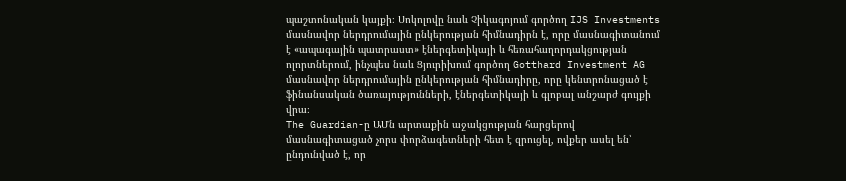պաշտոնական կայքի։ Սոկոլովը նաև Չիկագոյում գործող IJS Investments մասնավոր ներդրումային ընկերության հիմնադիրն է, որը մասնագիտանում է «ապագային պատրաստ» էներգետիկայի և հեռահաղորդակցության ոլորտներում, ինչպես նաև Ցյուրիխում գործող Gotthard Investment AG մասնավոր ներդրումային ընկերության հիմնադիրը, որը կենտրոնացած է ֆինանսական ծառայությունների, էներգետիկայի և գլոբալ անշարժ գույքի վրա։
The Guardian-ը ԱՄն արտաքին աջակցության հարցերով մասնագիտացած չորս փորձագետների հետ է զրուցել, ովքեր ասել են՝ ընդունված է, որ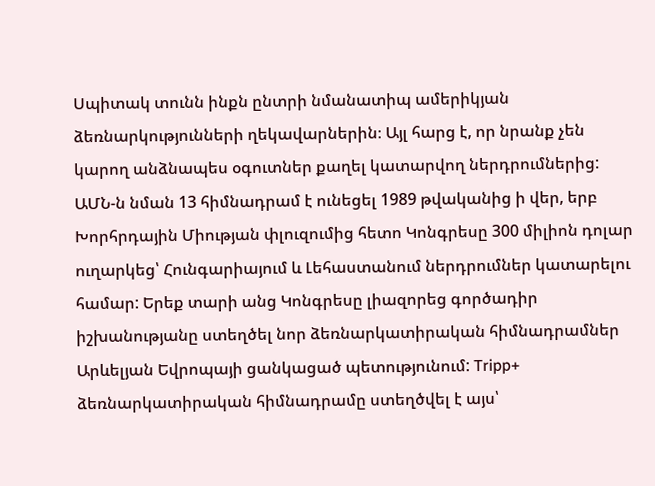Սպիտակ տունն ինքն ընտրի նմանատիպ ամերիկյան ձեռնարկությունների ղեկավարներին։ Այլ հարց է, որ նրանք չեն կարող անձնապես օգուտներ քաղել կատարվող ներդրումներից:
ԱՄՆ-ն նման 13 հիմնադրամ է ունեցել 1989 թվականից ի վեր, երբ Խորհրդային Միության փլուզումից հետո Կոնգրեսը 300 միլիոն դոլար ուղարկեց՝ Հունգարիայում և Լեհաստանում ներդրումներ կատարելու համար: Երեք տարի անց Կոնգրեսը լիազորեց գործադիր իշխանությանը ստեղծել նոր ձեռնարկատիրական հիմնադրամներ Արևելյան Եվրոպայի ցանկացած պետությունում: Tripp+ ձեռնարկատիրական հիմնադրամը ստեղծվել է այս՝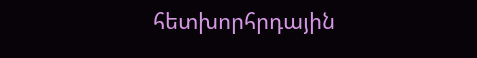հետխորհրդային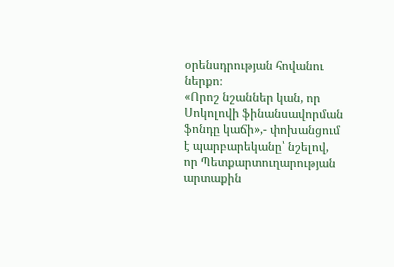օրենսդրության հովանու ներքո։
«Որոշ նշաններ կան, որ Սոկոլովի ֆինանսավորման ֆոնդը կաճի»,- փոխանցում է պարբարեկանը՝ նշելով, որ Պետքարտուղարության արտաքին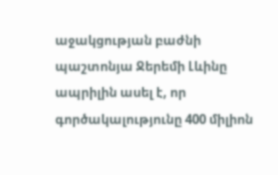աջակցության բաժնի պաշտոնյա Ջերեմի Լևինը ապրիլին ասել է, որ գործակալությունը 400 միլիոն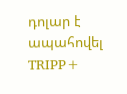դոլար է ապահովել TRIPP+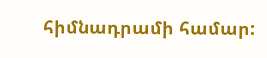հիմնադրամի համար: